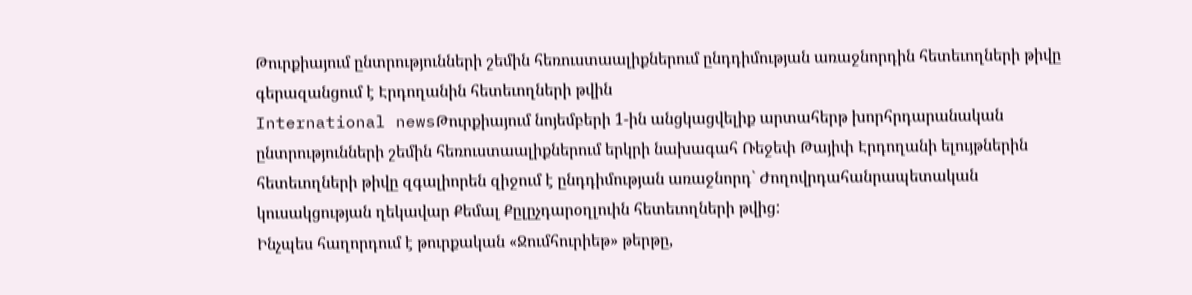Թուրքիայում ընտրությունների շեմին հեռուստաալիքներում ընդդիմության առաջնորդին հետեւողների թիվը գերազանցում է Էրդողանին հետեւողների թվին
International newsԹուրքիայում նոյեմբերի 1-ին անցկացվելիք արտահերթ խորհրդարանական ընտրությունների շեմին հեռուստաալիքներում երկրի նախագահ Ռեջեփ Թայիփ Էրդողանի ելույթներին հետեւողների թիվը զգալիորեն զիջում է ընդդիմության առաջնորդ` Ժողովրդահանրապետական կուսակցության ղեկավար Քեմալ Քըլըչդարօղլուին հետեւողների թվից:
Ինչպես հաղորդում է թուրքական «Ջումհուրիեթ» թերթը,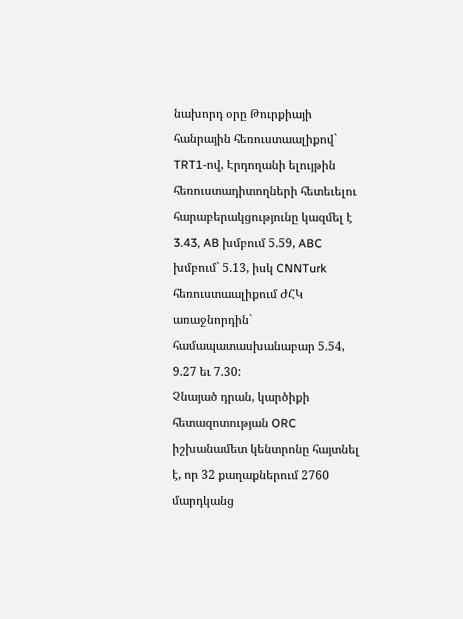նախորդ օրը Թուրքիայի հանրային հեռուստաալիքով` TRT1-ով, Էրդողանի ելույթին հեռուստադիտողների հետեւելու հարաբերակցությունը կազմել է 3.43, AB խմբում 5.59, ABC խմբում` 5.13, իսկ CNNTurk հեռուստաալիքում ԺՀԿ առաջնորդին` համապատասխանաբար 5.54, 9.27 եւ 7.30:
Չնայած դրան, կարծիքի հետազոտության ORC իշխանամետ կենտրոնը հայտնել է, որ 32 քաղաքներում 2760 մարդկանց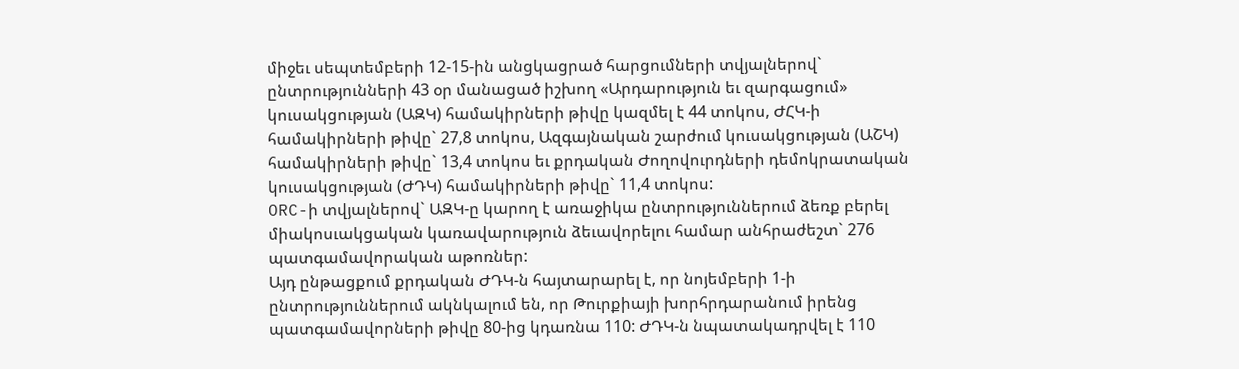միջեւ սեպտեմբերի 12-15-ին անցկացրած հարցումների տվյալներով` ընտրությունների 43 օր մանացած իշխող «Արդարություն եւ զարգացում» կուսակցության (ԱԶԿ) համակիրների թիվը կազմել է 44 տոկոս, ԺՀԿ-ի համակիրների թիվը` 27,8 տոկոս, Ազգայնական շարժում կուսակցության (ԱՇԿ) համակիրների թիվը` 13,4 տոկոս եւ քրդական Ժողովուրդների դեմոկրատական կուսակցության (ԺԴԿ) համակիրների թիվը` 11,4 տոկոս:
ORC-ի տվյալներով` ԱԶԿ-ը կարող է առաջիկա ընտրություններում ձեռք բերել միակոսւակցական կառավարություն ձեւավորելու համար անհրաժեշտ` 276 պատգամավորական աթոռներ:
Այդ ընթացքում քրդական ԺԴԿ-ն հայտարարել է, որ նոյեմբերի 1-ի ընտրություններում ակնկալում են, որ Թուրքիայի խորհրդարանում իրենց պատգամավորների թիվը 80-ից կդառնա 110: ԺԴԿ-ն նպատակադրվել է 110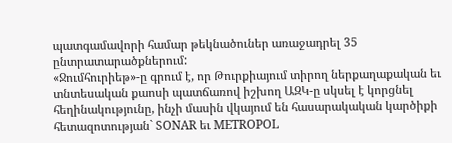պատգամավորի համար թեկնածուներ առաջադրել 35 ընտրատարածքներում:
«Ջումհուրիեթ»-ը գրում է, որ Թուրքիայում տիրող ներքաղաքական եւ տնտեսական քաոսի պատճառով իշխող ԱԶԿ-ը սկսել է կորցնել հեղինակությունը, ինչի մասին վկայում են հասարակական կարծիքի հետազոտության` SONAR եւ METROPOL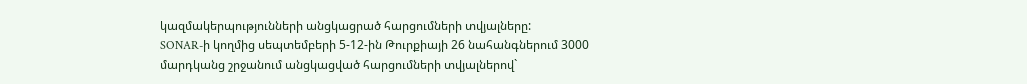կազմակերպությունների անցկացրած հարցումների տվյալները:
SONAR-ի կողմից սեպտեմբերի 5-12-ին Թուրքիայի 26 նահանգներում 3000 մարդկանց շրջանում անցկացված հարցումների տվյալներով`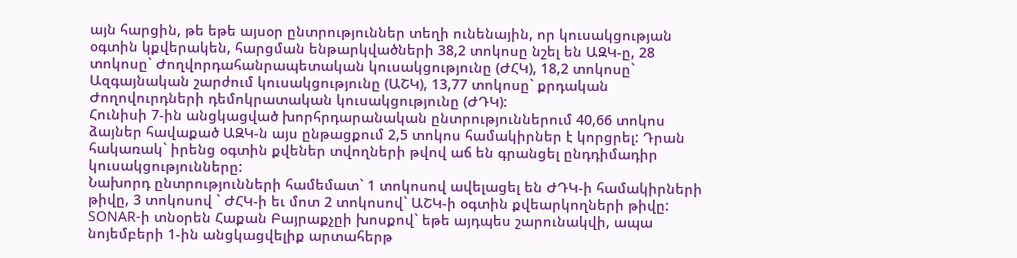այն հարցին, թե եթե այսօր ընտրություններ տեղի ունենային, որ կուսակցության օգտին կքվերակեն, հարցման ենթարկվածների 38,2 տոկոսը նշել են ԱԶԿ-ը, 28 տոկոսը` Ժողվորդահանրապետական կուսակցությունը (ԺՀԿ), 18,2 տոկոսը` Ազգայնական շարժում կուսակցությունը (ԱՇԿ), 13,77 տոկոսը` քրդական Ժողովուրդների դեմոկրատական կուսակցությունը (ԺԴԿ):
Հունիսի 7-ին անցկացված խորհրդարանական ընտրություններում 40,66 տոկոս ձայներ հավաքած ԱԶԿ-ն այս ընթացքում 2,5 տոկոս համակիրներ է կորցրել: Դրան հակառակ` իրենց օգտին քվեներ տվողների թվով աճ են գրանցել ընդդիմադիր կուսակցությունները:
Նախորդ ընտրությունների համեմատ` 1 տոկոսով ավելացել են ԺԴԿ-ի համակիրների թիվը, 3 տոկոսով ` ԺՀԿ-ի եւ մոտ 2 տոկոսով` ԱՇԿ-ի օգտին քվեարկողների թիվը:
SONAR-ի տնօրեն Հաքան Բայրաքչըի խոսքով` եթե այդպես շարունակվի, ապա նոյեմբերի 1-ին անցկացվելիք արտահերթ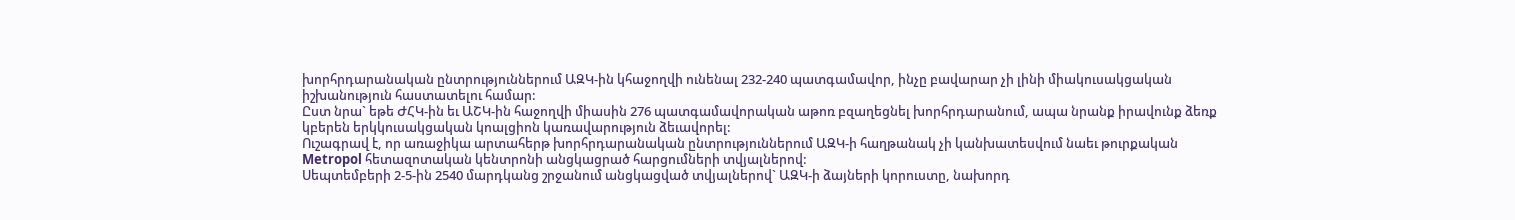խորհրդարանական ընտրություններում ԱԶԿ-ին կհաջողվի ունենալ 232-240 պատգամավոր, ինչը բավարար չի լինի միակուսակցական իշխանություն հաստատելու համար:
Ըստ նրա` եթե ԺՀԿ-ին եւ ԱՇԿ-ին հաջողվի միասին 276 պատգամավորական աթոռ բզաղեցնել խորհրդարանում, ապա նրանք իրավունք ձեռք կբերեն երկկուսակցական կոալցիոն կառավարություն ձեւավորել:
Ուշագրավ է, որ առաջիկա արտահերթ խորհրդարանական ընտրություններում ԱԶԿ-ի հաղթանակ չի կանխատեսվում նաեւ թուրքական Metropol հետազոտական կենտրոնի անցկացրած հարցումների տվյալներով:
Սեպտեմբերի 2-5-ին 2540 մարդկանց շրջանում անցկացված տվյալներով` ԱԶԿ-ի ձայների կորուստը, նախորդ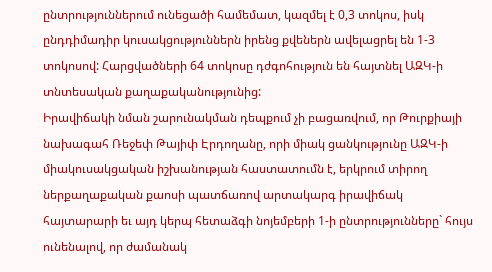ընտրություններում ունեցածի համեմատ, կազմել է 0,3 տոկոս, իսկ ընդդիմադիր կուսակցություններն իրենց քվեներն ավելացրել են 1-3 տոկոսով: Հարցվածների 64 տոկոսը դժգոհություն են հայտնել ԱԶԿ-ի տնտեսական քաղաքականությունից:
Իրավիճակի նման շարունակման դեպքում չի բացառվում, որ Թուրքիայի նախագահ Ռեջեփ Թայիփ Էրդողանը, որի միակ ցանկությունը ԱԶԿ-ի միակուսակցական իշխանության հաստատումն է, երկրում տիրող ներքաղաքական քաոսի պատճառով արտակարգ իրավիճակ հայտարարի եւ այդ կերպ հետաձգի նոյեմբերի 1-ի ընտրությունները` հույս ունենալով, որ ժամանակ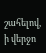շահելով, ի վերջո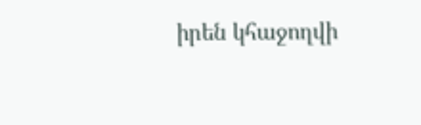իրեն կհաջողվի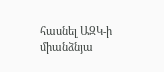հասնել ԱԶԿ-ի միանձնյա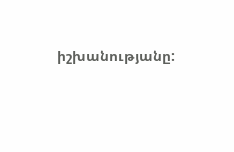իշխանությանը: